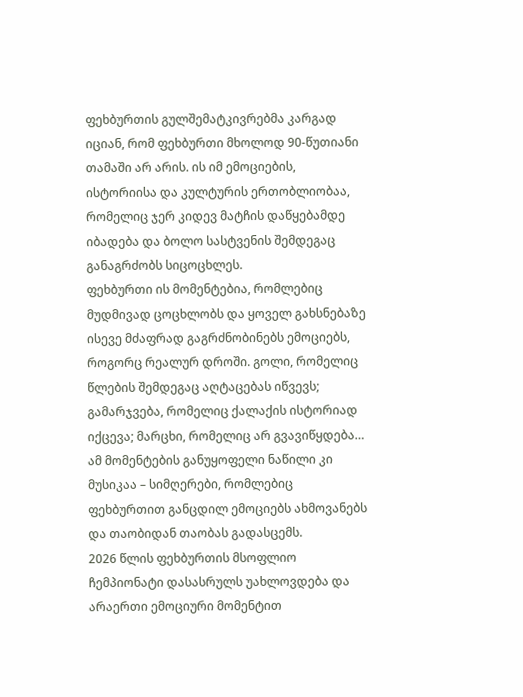ფეხბურთის გულშემატკივრებმა კარგად იციან, რომ ფეხბურთი მხოლოდ 90-წუთიანი თამაში არ არის. ის იმ ემოციების, ისტორიისა და კულტურის ერთობლიობაა, რომელიც ჯერ კიდევ მატჩის დაწყებამდე იბადება და ბოლო სასტვენის შემდეგაც განაგრძობს სიცოცხლეს.
ფეხბურთი ის მომენტებია, რომლებიც მუდმივად ცოცხლობს და ყოველ გახსნებაზე ისევე მძაფრად გაგრძნობინებს ემოციებს, როგორც რეალურ დროში. გოლი, რომელიც წლების შემდეგაც აღტაცებას იწვევს; გამარჯვება, რომელიც ქალაქის ისტორიად იქცევა; მარცხი, რომელიც არ გვავიწყდება… ამ მომენტების განუყოფელი ნაწილი კი მუსიკაა – სიმღერები, რომლებიც ფეხბურთით განცდილ ემოციებს ახმოვანებს და თაობიდან თაობას გადასცემს.
2026 წლის ფეხბურთის მსოფლიო ჩემპიონატი დასასრულს უახლოვდება და არაერთი ემოციური მომენტით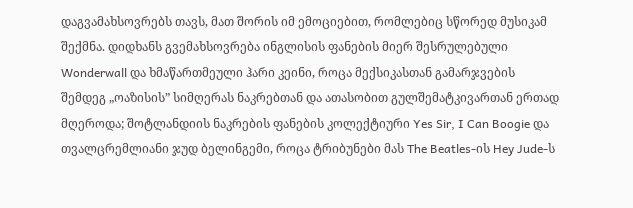დაგვამახსოვრებს თავს, მათ შორის იმ ემოციებით, რომლებიც სწორედ მუსიკამ შექმნა. დიდხანს გვემახსოვრება ინგლისის ფანების მიერ შესრულებული Wonderwall და ხმაწართმეული ჰარი კეინი, როცა მექსიკასთან გამარჯვების შემდეგ „ოაზისის” სიმღერას ნაკრებთან და ათასობით გულშემატკივართან ერთად მღეროდა; შოტლანდიის ნაკრების ფანების კოლექტიური Yes Sir, I Can Boogie და თვალცრემლიანი ჯუდ ბელინგემი, როცა ტრიბუნები მას The Beatles-ის Hey Jude-ს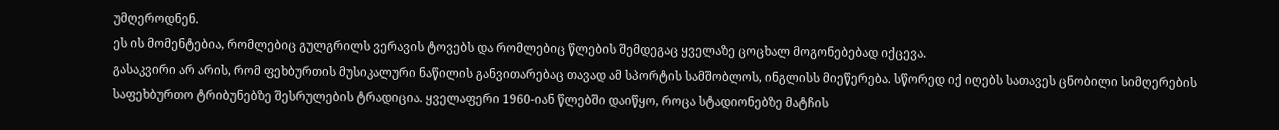უმღეროდნენ.
ეს ის მომენტებია, რომლებიც გულგრილს ვერავის ტოვებს და რომლებიც წლების შემდეგაც ყველაზე ცოცხალ მოგონებებად იქცევა.
გასაკვირი არ არის, რომ ფეხბურთის მუსიკალური ნაწილის განვითარებაც თავად ამ სპორტის სამშობლოს, ინგლისს მიეწერება. სწორედ იქ იღებს სათავეს ცნობილი სიმღერების საფეხბურთო ტრიბუნებზე შესრულების ტრადიცია. ყველაფერი 1960-იან წლებში დაიწყო, როცა სტადიონებზე მატჩის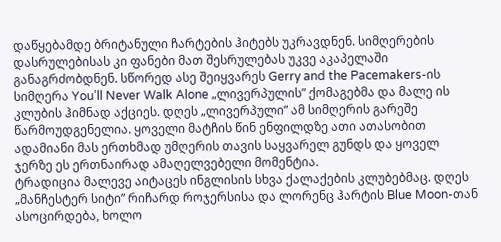დაწყებამდე ბრიტანული ჩარტების ჰიტებს უკრავდნენ. სიმღერების დასრულებისას კი ფანები მათ შესრულებას უკვე აკაპელაში განაგრძობდნენ. სწორედ ასე შეიყვარეს Gerry and the Pacemakers-ის სიმღერა You’ll Never Walk Alone „ლივერპულის” ქომაგებმა და მალე ის კლუბის ჰიმნად აქციეს. დღეს „ლივერპული” ამ სიმღერის გარეშე წარმოუდგენელია. ყოველი მატჩის წინ ენფილდზე ათი ათასობით ადამიანი მას ერთხმად უმღერის თავის საყვარელ გუნდს და ყოველ ჯერზე ეს ერთნაირად ამაღელვებელი მომენტია.
ტრადიცია მალევე აიტაცეს ინგლისის სხვა ქალაქების კლუბებმაც. დღეს „მანჩესტერ სიტი” რიჩარდ როჯერსისა და ლორენც ჰარტის Blue Moon-თან ასოცირდება, ხოლო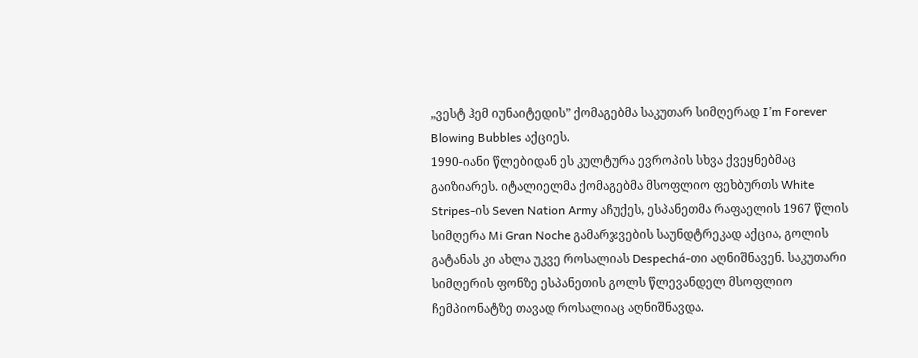„ვესტ ჰემ იუნაიტედის” ქომაგებმა საკუთარ სიმღერად I’m Forever Blowing Bubbles აქციეს.
1990-იანი წლებიდან ეს კულტურა ევროპის სხვა ქვეყნებმაც გაიზიარეს. იტალიელმა ქომაგებმა მსოფლიო ფეხბურთს White Stripes-ის Seven Nation Army აჩუქეს, ესპანეთმა რაფაელის 1967 წლის სიმღერა Mi Gran Noche გამარჯვების საუნდტრეკად აქცია, გოლის გატანას კი ახლა უკვე როსალიას Despechá-თი აღნიშნავენ. საკუთარი სიმღერის ფონზე ესპანეთის გოლს წლევანდელ მსოფლიო ჩემპიონატზე თავად როსალიაც აღნიშნავდა.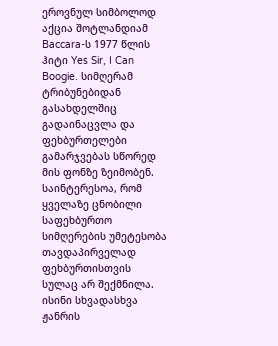ეროვნულ სიმბოლოდ აქცია შოტლანდიამ Baccara-ს 1977 წლის ჰიტი Yes Sir, I Can Boogie. სიმღერამ ტრიბუნებიდან გასახდელშიც გადაინაცვლა და ფეხბურთელები გამარჯვებას სწორედ მის ფონზე ზეიმობენ.
საინტერესოა, რომ ყველაზე ცნობილი საფეხბურთო სიმღერების უმეტესობა თავდაპირველად ფეხბურთისთვის სულაც არ შექმნილა. ისინი სხვადასხვა ჟანრის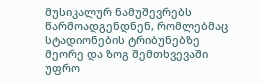მუსიკალურ ნამუშევრებს წარმოადგენდნენ, რომლებმაც სტადიონების ტრიბუნებზე მეორე და ზოგ შემთხვევაში უფრო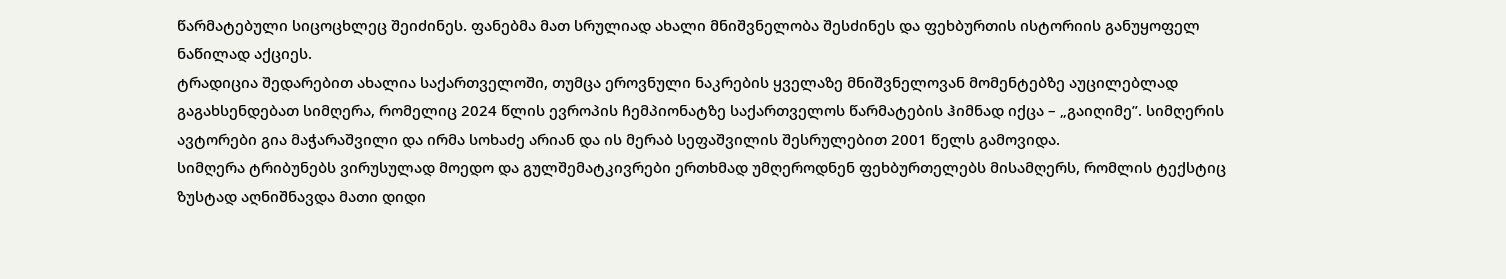წარმატებული სიცოცხლეც შეიძინეს. ფანებმა მათ სრულიად ახალი მნიშვნელობა შესძინეს და ფეხბურთის ისტორიის განუყოფელ ნაწილად აქციეს.
ტრადიცია შედარებით ახალია საქართველოში, თუმცა ეროვნული ნაკრების ყველაზე მნიშვნელოვან მომენტებზე აუცილებლად გაგახსენდებათ სიმღერა, რომელიც 2024 წლის ევროპის ჩემპიონატზე საქართველოს წარმატების ჰიმნად იქცა – „გაიღიმე”. სიმღერის ავტორები გია მაჭარაშვილი და ირმა სოხაძე არიან და ის მერაბ სეფაშვილის შესრულებით 2001 წელს გამოვიდა.
სიმღერა ტრიბუნებს ვირუსულად მოედო და გულშემატკივრები ერთხმად უმღეროდნენ ფეხბურთელებს მისამღერს, რომლის ტექსტიც ზუსტად აღნიშნავდა მათი დიდი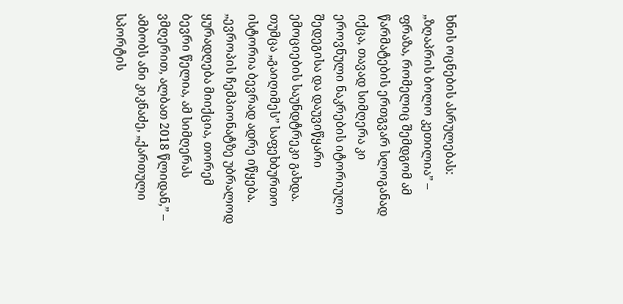ხნის ოცნების ასრულებას: „ზღაპრის ბოლო კეთილია” – ფრაზა, რომელიც შემდგომ ამ წარმატების ერთგვარ სლოგანად იქცა, თავად სიმღერა კი ეროვნული ნაკრების იტორიული შედეგისა და დაუვიწყარი ემოციების საუნდტრეკი გახდა. თუმცა „გაიღიმეს” საფეხბურთო ისტორია ბევრად ადრე იწყება.
„ევროპის ჩემპიონატზე უბრალოდ ყურადღება მიიქცია, თორემ ბევრი წელია, ამ სიმღერას ვმღერით, ალბათ 2018 წლიდან,” – ამბობს ანი კიკნაძე, „ქართული სპორტის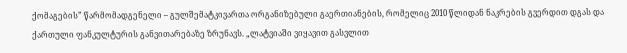ქომაგების” წარმომადგენელი – გულშემატკივართა ორგანიზებული გაერთიანების, რომელიც 2010 წლიდან ნაკრების გვერდით დგას და ქართული ფანკულტურის განვითარებაზე ზრუნავს. „ლატვიაში ვიყავით გასვლით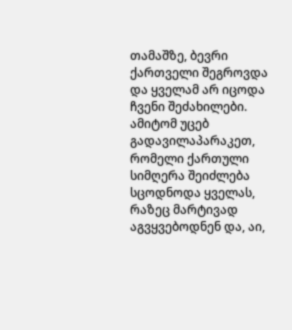თამაშზე, ბევრი ქართველი შეგროვდა და ყველამ არ იცოდა ჩვენი შეძახილები. ამიტომ უცებ გადავილაპარაკეთ, რომელი ქართული სიმღერა შეიძლება სცოდნოდა ყველას, რაზეც მარტივად აგვყვებოდნენ და, აი,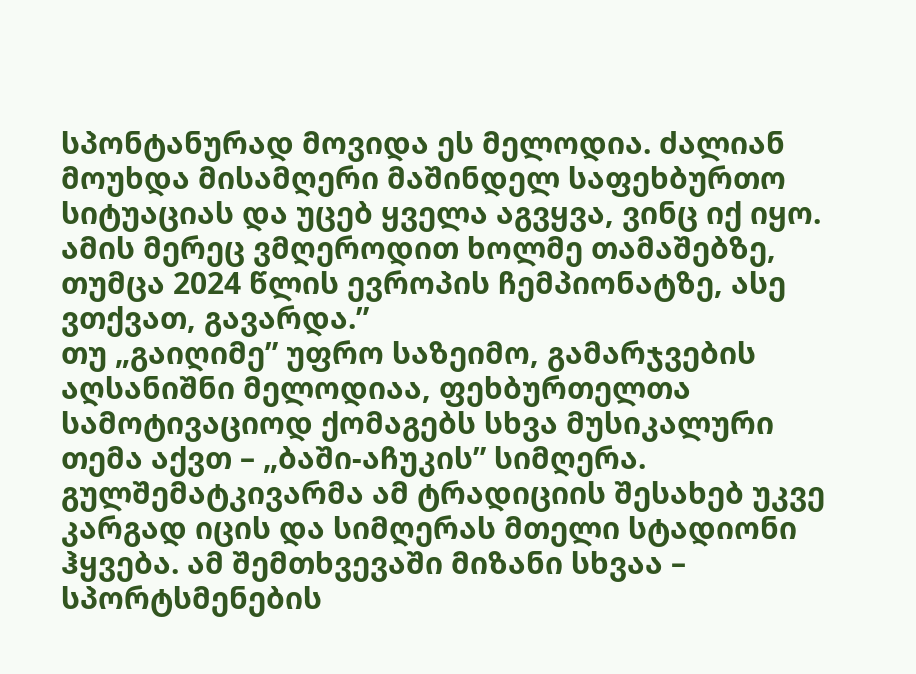სპონტანურად მოვიდა ეს მელოდია. ძალიან მოუხდა მისამღერი მაშინდელ საფეხბურთო სიტუაციას და უცებ ყველა აგვყვა, ვინც იქ იყო. ამის მერეც ვმღეროდით ხოლმე თამაშებზე, თუმცა 2024 წლის ევროპის ჩემპიონატზე, ასე ვთქვათ, გავარდა.”
თუ „გაიღიმე” უფრო საზეიმო, გამარჯვების აღსანიშნი მელოდიაა, ფეხბურთელთა სამოტივაციოდ ქომაგებს სხვა მუსიკალური თემა აქვთ – „ბაში-აჩუკის” სიმღერა. გულშემატკივარმა ამ ტრადიციის შესახებ უკვე კარგად იცის და სიმღერას მთელი სტადიონი ჰყვება. ამ შემთხვევაში მიზანი სხვაა – სპორტსმენების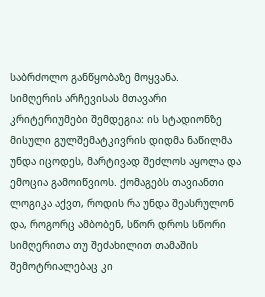საბრძოლო განწყობაზე მოყვანა.
სიმღერის არჩევისას მთავარი კრიტერიუმები შემდეგია: ის სტადიონზე მისული გულშემატკივრის დიდმა ნაწილმა უნდა იცოდეს, მარტივად შეძლოს აყოლა და ემოცია გამოიწვიოს. ქომაგებს თავიანთი ლოგიკა აქვთ, როდის რა უნდა შეასრულონ და, როგორც ამბობენ, სწორ დროს სწორი სიმღერითა თუ შეძახილით თამაშის შემოტრიალებაც კი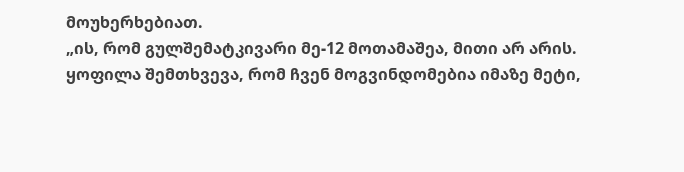მოუხერხებიათ.
„ის, რომ გულშემატკივარი მე-12 მოთამაშეა, მითი არ არის. ყოფილა შემთხვევა, რომ ჩვენ მოგვინდომებია იმაზე მეტი,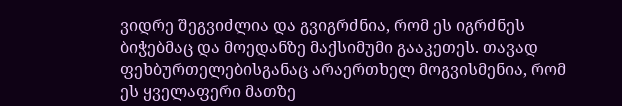ვიდრე შეგვიძლია და გვიგრძნია, რომ ეს იგრძნეს ბიჭებმაც და მოედანზე მაქსიმუმი გააკეთეს. თავად ფეხბურთელებისგანაც არაერთხელ მოგვისმენია, რომ ეს ყველაფერი მათზე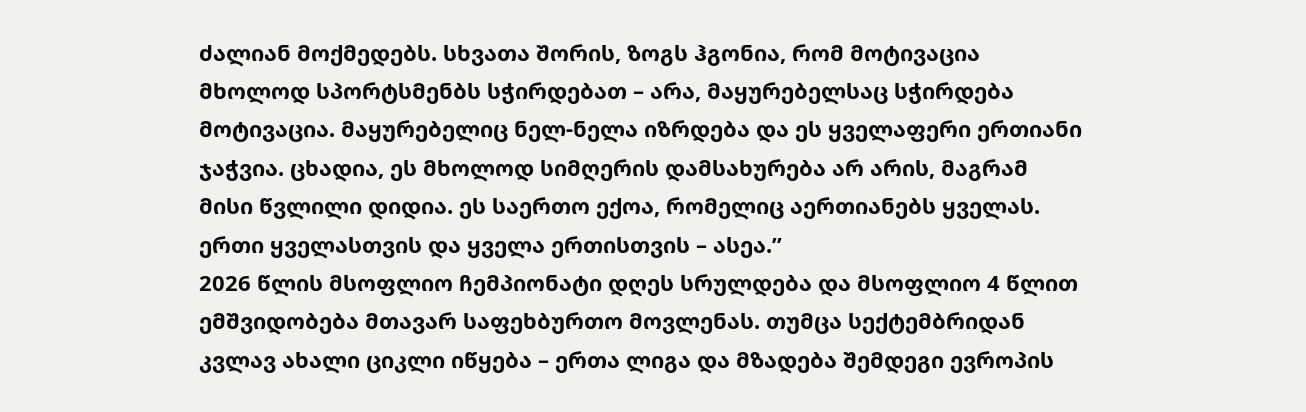ძალიან მოქმედებს. სხვათა შორის, ზოგს ჰგონია, რომ მოტივაცია მხოლოდ სპორტსმენბს სჭირდებათ – არა, მაყურებელსაც სჭირდება მოტივაცია. მაყურებელიც ნელ-ნელა იზრდება და ეს ყველაფერი ერთიანი ჯაჭვია. ცხადია, ეს მხოლოდ სიმღერის დამსახურება არ არის, მაგრამ მისი წვლილი დიდია. ეს საერთო ექოა, რომელიც აერთიანებს ყველას. ერთი ყველასთვის და ყველა ერთისთვის – ასეა.”
2026 წლის მსოფლიო ჩემპიონატი დღეს სრულდება და მსოფლიო 4 წლით ემშვიდობება მთავარ საფეხბურთო მოვლენას. თუმცა სექტემბრიდან კვლავ ახალი ციკლი იწყება – ერთა ლიგა და მზადება შემდეგი ევროპის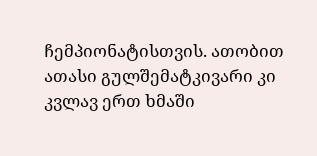ჩემპიონატისთვის. ათობით ათასი გულშემატკივარი კი კვლავ ერთ ხმაში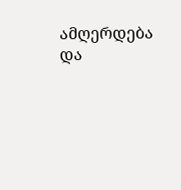ამღერდება და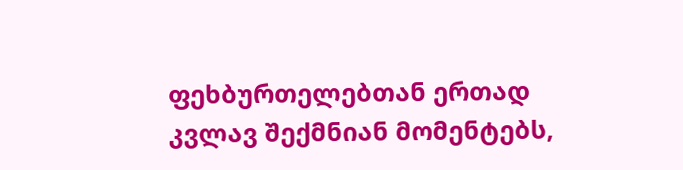ფეხბურთელებთან ერთად კვლავ შექმნიან მომენტებს,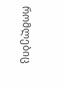რომლებიც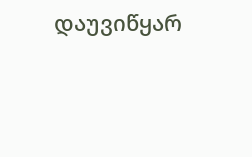დაუვიწყარ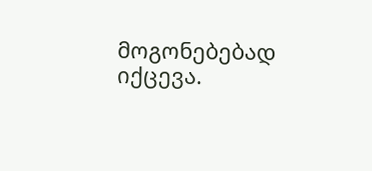მოგონებებად იქცევა.